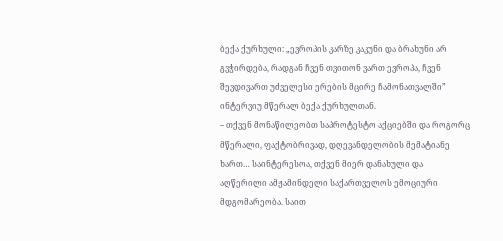ბექა ქურხული: „ევროპის კარზე კაკუნი და ბრახუნი არ გვჭირდება, რადგან ჩვენ თვითონ ვართ ევროპა, ჩვენ შევდივართ უძველესი ერების მცირე ჩამონათვალში”
ინტერვიუ მწერალ ბექა ქურხულთან.
– თქვენ მონაწილეობთ საპროტესტო აქციებში და როგორც მწერალი, ფაქტობრივად, დღევანდელობის მემატიანე ხართ… საინტერესოა, თქვენ მიერ დანახული და აღწერილი ამჟამინდელი საქართველოს ემოციური მდგომარეობა. საით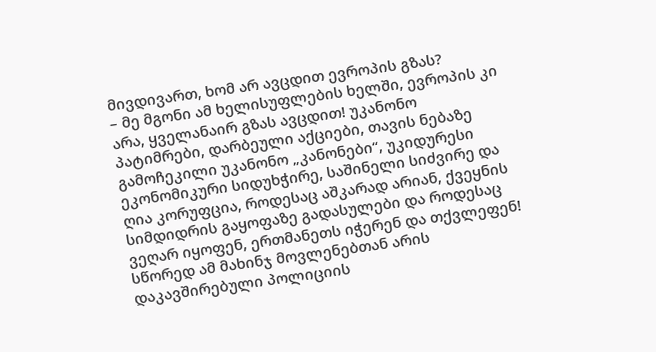მივდივართ, ხომ არ ავცდით ევროპის გზას?
– მე მგონი ამ ხელისუფლების ხელში, ევროპის კი არა, ყველანაირ გზას ავცდით! უკანონო პატიმრები, დარბეული აქციები, თავის ნებაზე გამოჩეკილი უკანონო „კანონები“, უკიდურესი ეკონომიკური სიდუხჭირე, საშინელი სიძვირე და ღია კორუფცია, როდესაც აშკარად არიან, ქვეყნის სიმდიდრის გაყოფაზე გადასულები და როდესაც ვეღარ იყოფენ, ერთმანეთს იჭერენ და თქვლეფენ!
სწორედ ამ მახინჯ მოვლენებთან არის დაკავშირებული პოლიციის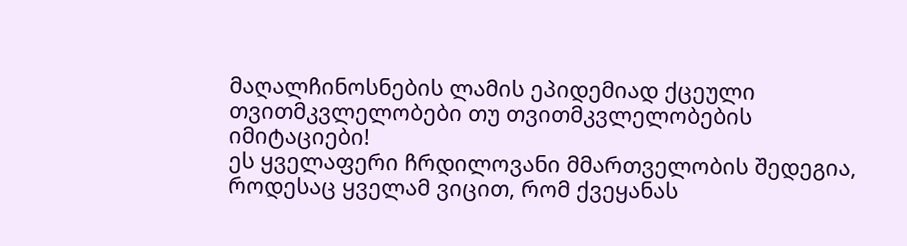მაღალჩინოსნების ლამის ეპიდემიად ქცეული თვითმკვლელობები თუ თვითმკვლელობების იმიტაციები!
ეს ყველაფერი ჩრდილოვანი მმართველობის შედეგია, როდესაც ყველამ ვიცით, რომ ქვეყანას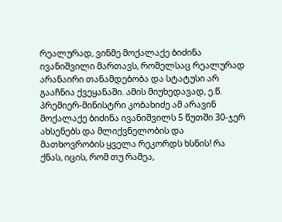რეალურად, ვინმე მოქალაქე ბიძინა ივანიშვილი მართავს, რომელსაც რეალურად არანაირი თანამდებობა და სტატუსი არ გააჩნია ქვეყანაში. ამის მიუხედავად, ე.წ. პრემიერ-მინისტრი კობახიძე ამ არავინ მოქალაქე ბიძინა ივანიშვილს 5 წუთში 30-ჯერ ახსენებს და მლიქვნელობის და მათხოვრობის ყველა რეკორდს ხსნის! რა ქნას, იცის, რომ თუ რამეა,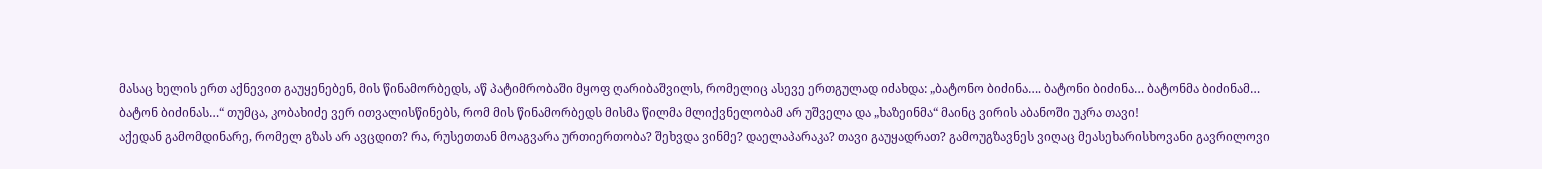მასაც ხელის ერთ აქნევით გაუყენებენ, მის წინამორბედს, აწ პატიმრობაში მყოფ ღარიბაშვილს, რომელიც ასევე ერთგულად იძახდა: „ბატონო ბიძინა…. ბატონი ბიძინა… ბატონმა ბიძინამ… ბატონ ბიძინას…“ თუმცა, კობახიძე ვერ ითვალისწინებს, რომ მის წინამორბედს მისმა წილმა მლიქვნელობამ არ უშველა და „ხაზეინმა“ მაინც ვირის აბანოში უკრა თავი!
აქედან გამომდინარე, რომელ გზას არ ავცდით? რა, რუსეთთან მოაგვარა ურთიერთობა? შეხვდა ვინმე? დაელაპარაკა? თავი გაუყადრათ? გამოუგზავნეს ვიღაც მეასეხარისხოვანი გავრილოვი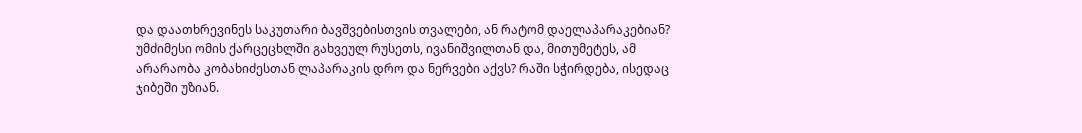და დაათხრევინეს საკუთარი ბავშვებისთვის თვალები, ან რატომ დაელაპარაკებიან? უმძიმესი ომის ქარცეცხლში გახვეულ რუსეთს, ივანიშვილთან და, მითუმეტეს, ამ არარაობა კობახიძესთან ლაპარაკის დრო და ნერვები აქვს? რაში სჭირდება, ისედაც ჯიბეში უზიან.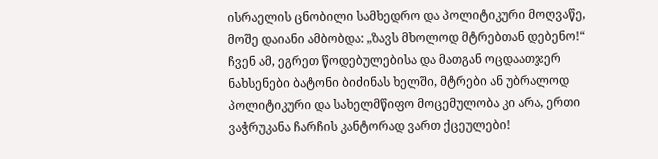ისრაელის ცნობილი სამხედრო და პოლიტიკური მოღვაწე, მოშე დაიანი ამბობდა: „ზავს მხოლოდ მტრებთან დებენო!“ ჩვენ ამ, ეგრეთ წოდებულებისა და მათგან ოცდაათჯერ ნახსენები ბატონი ბიძინას ხელში, მტრები ან უბრალოდ პოლიტიკური და სახელმწიფო მოცემულობა კი არა, ერთი ვაჭრუკანა ჩარჩის კანტორად ვართ ქცეულები!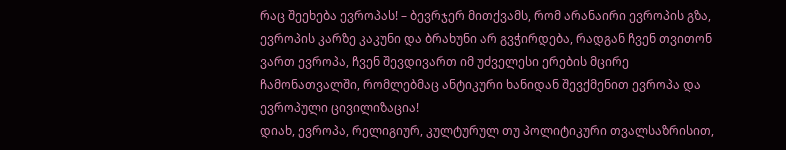რაც შეეხება ევროპას! – ბევრჯერ მითქვამს, რომ არანაირი ევროპის გზა, ევროპის კარზე კაკუნი და ბრახუნი არ გვჭირდება, რადგან ჩვენ თვითონ ვართ ევროპა, ჩვენ შევდივართ იმ უძველესი ერების მცირე ჩამონათვალში, რომლებმაც ანტიკური ხანიდან შევქმენით ევროპა და ევროპული ცივილიზაცია!
დიახ, ევროპა, რელიგიურ, კულტურულ თუ პოლიტიკური თვალსაზრისით,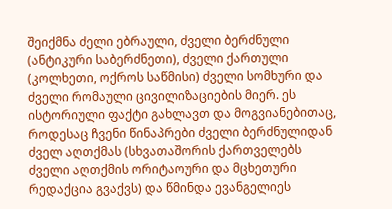შეიქმნა ძელი ებრაული, ძველი ბერძნული (ანტიკური საბერძნეთი), ძველი ქართული (კოლხეთი, ოქროს საწმისი) ძველი სომხური და ძველი რომაული ცივილიზაციების მიერ. ეს ისტორიული ფაქტი გახლავთ და მოგვიანებითაც, როდესაც ჩვენი წინაპრები ძველი ბერძნულიდან ძველ აღთქმას (სხვათაშორის ქართველებს ძველი აღთქმის ორიტაოური და მცხეთური რედაქცია გვაქვს) და წმინდა ევანგელიეს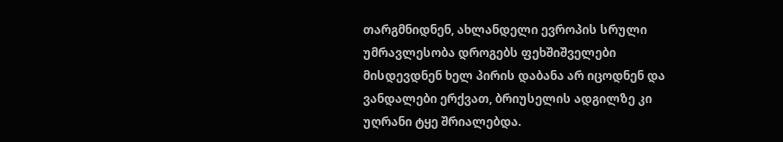თარგმნიდნენ, ახლანდელი ევროპის სრული უმრავლესობა დროგებს ფეხშიშველები მისდევდნენ ხელ პირის დაბანა არ იცოდნენ და ვანდალები ერქვათ, ბრიუსელის ადგილზე კი უღრანი ტყე შრიალებდა.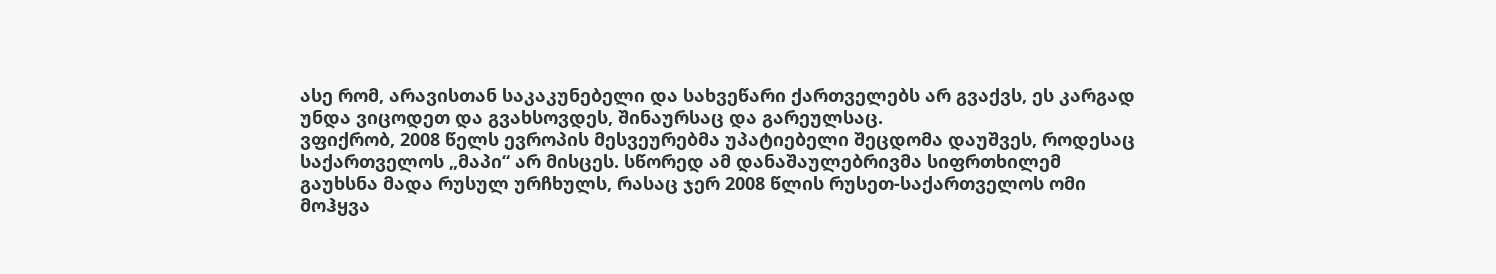ასე რომ, არავისთან საკაკუნებელი და სახვეწარი ქართველებს არ გვაქვს, ეს კარგად უნდა ვიცოდეთ და გვახსოვდეს, შინაურსაც და გარეულსაც.
ვფიქრობ, 2008 წელს ევროპის მესვეურებმა უპატიებელი შეცდომა დაუშვეს, როდესაც საქართველოს „მაპი“ არ მისცეს. სწორედ ამ დანაშაულებრივმა სიფრთხილემ გაუხსნა მადა რუსულ ურჩხულს, რასაც ჯერ 2008 წლის რუსეთ-საქართველოს ომი მოჰყვა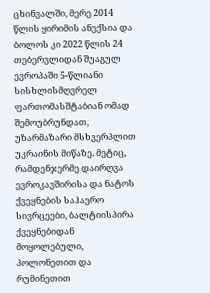ცხინვალში, მერე 2014 წლის ყირიმის ანექსია და ბოლოს კი 2022 წლის 24 თებერვლიდან შუაგულ ევროპაში 5-წლიანი სისხლისმღვრელ ფართომასშტაბიან ომად შემოუბრუნდათ, უზარმაზარი მსხვერპლით უკრაინის მიწაზე. მეტიც, რამდენჯერმე დაირღვა ევროკავშირისა და ნატოს ქვეყნების საჰაერო სივრცეები, ბალტიისპირა ქვეყნებიდან მოყოლებული, პოლონეთით და რუმინეთით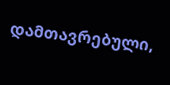დამთავრებული,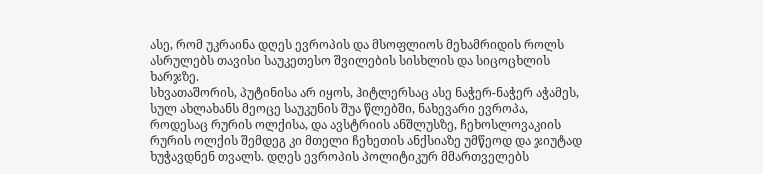ასე, რომ უკრაინა დღეს ევროპის და მსოფლიოს მეხამრიდის როლს ასრულებს თავისი საუკეთესო შვილების სისხლის და სიცოცხლის ხარჯზე.
სხვათაშორის, პუტინისა არ იყოს, ჰიტლერსაც ასე ნაჭერ-ნაჭერ აჭამეს, სულ ახლახანს მეოცე საუკუნის შუა წლებში, ნახევარი ევროპა, როდესაც რურის ოლქისა, და ავსტრიის ანშლუსზე, ჩეხოსლოვაკიის რურის ოლქის შემდეგ კი მთელი ჩეხეთის ანქსიაზე უმწეოდ და ჯიუტად ხუჭავდნენ თვალს. დღეს ევროპის პოლიტიკურ მმართველებს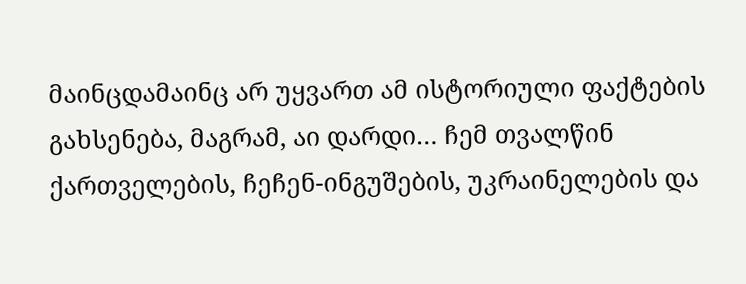მაინცდამაინც არ უყვართ ამ ისტორიული ფაქტების გახსენება, მაგრამ, აი დარდი… ჩემ თვალწინ ქართველების, ჩეჩენ-ინგუშების, უკრაინელების და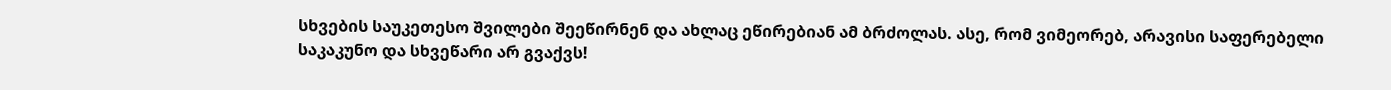სხვების საუკეთესო შვილები შეეწირნენ და ახლაც ეწირებიან ამ ბრძოლას. ასე, რომ ვიმეორებ, არავისი საფერებელი საკაკუნო და სხვეწარი არ გვაქვს!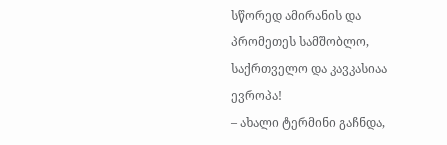სწორედ ამირანის და პრომეთეს სამშობლო, საქრთველო და კავკასიაა ევროპა!
– ახალი ტერმინი გაჩნდა,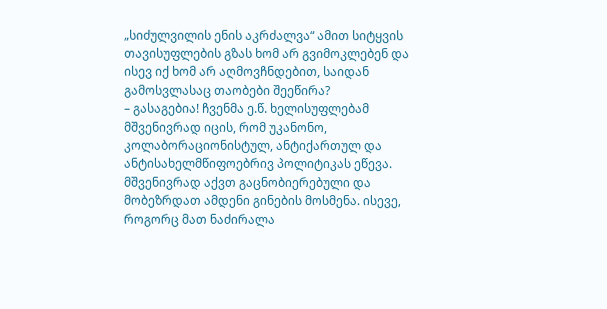„სიძულვილის ენის აკრძალვა“ ამით სიტყვის თავისუფლების გზას ხომ არ გვიმოკლებენ და ისევ იქ ხომ არ აღმოვჩნდებით, საიდან გამოსვლასაც თაობები შეეწირა?
– გასაგებია! ჩვენმა ე.წ. ხელისუფლებამ მშვენივრად იცის, რომ უკანონო, კოლაბორაციონისტულ, ანტიქართულ და ანტისახელმწიფოებრივ პოლიტიკას ეწევა. მშვენივრად აქვთ გაცნობიერებული და მობეზრდათ ამდენი გინების მოსმენა. ისევე, როგორც მათ ნაძირალა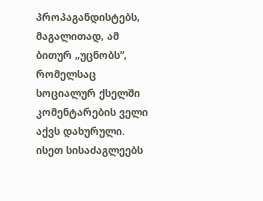პროპაგანდისტებს, მაგალითად, ამ ბითურ „უცნობს“, რომელსაც სოციალურ ქსელში კომენტარების ველი აქვს დახურული. ისეთ სისაძაგლეებს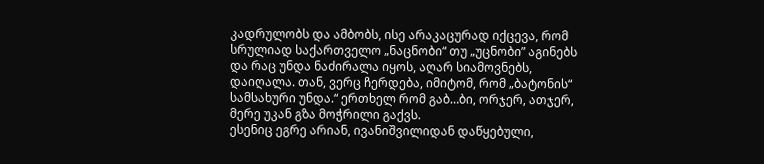კადრულობს და ამბობს, ისე არაკაცურად იქცევა, რომ სრულიად საქართველო „ნაცნობი“ თუ „უცნობი” აგინებს და რაც უნდა ნაძირალა იყოს, აღარ სიამოვნებს, დაიღალა. თან, ვერც ჩერდება, იმიტომ, რომ „ბატონის“ სამსახური უნდა.“ ერთხელ რომ გაბ…ბი, ორჯერ, ათჯერ, მერე უკან გზა მოჭრილი გაქვს.
ესენიც ეგრე არიან, ივანიშვილიდან დაწყებული,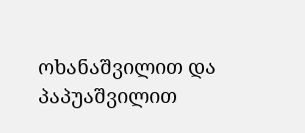ოხანაშვილით და პაპუაშვილით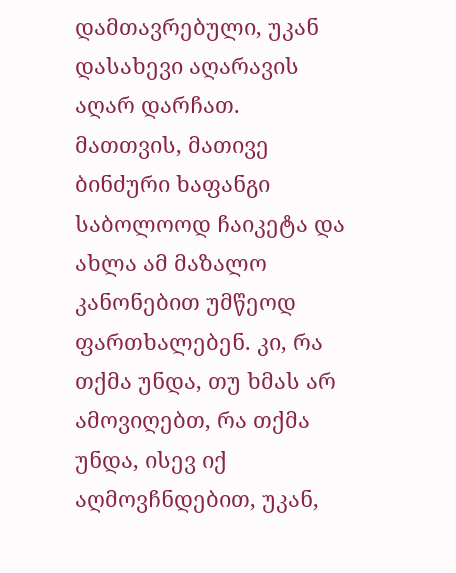დამთავრებული, უკან დასახევი აღარავის აღარ დარჩათ. მათთვის, მათივე ბინძური ხაფანგი საბოლოოდ ჩაიკეტა და ახლა ამ მაზალო კანონებით უმწეოდ ფართხალებენ. კი, რა თქმა უნდა, თუ ხმას არ ამოვიღებთ, რა თქმა უნდა, ისევ იქ აღმოვჩნდებით, უკან,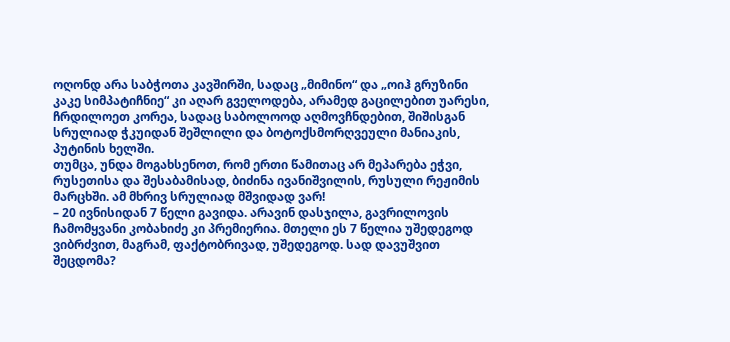ოღონდ არა საბჭოთა კავშირში, სადაც „მიმინო“ და „ოიჰ გრუზინი კაკე სიმპატიჩნიე“ კი აღარ გველოდება, არამედ გაცილებით უარესი, ჩრდილოეთ კორეა, სადაც საბოლოოდ აღმოვჩნდებით, შიშისგან სრულიად ჭკუიდან შეშლილი და ბოტოქსმორღვეული მანიაკის, პუტინის ხელში.
თუმცა, უნდა მოგახსენოთ, რომ ერთი წამითაც არ მეპარება ეჭვი, რუსეთისა და შესაბამისად, ბიძინა ივანიშვილის, რუსული რეჟიმის მარცხში. ამ მხრივ სრულიად მშვიდად ვარ!
– 20 ივნისიდან 7 წელი გავიდა. არავინ დასჯილა, გავრილოვის ჩამომყვანი კობახიძე კი პრემიერია. მთელი ეს 7 წელია უშედეგოდ ვიბრძვით, მაგრამ, ფაქტობრივად, უშედეგოდ. სად დავუშვით შეცდომა?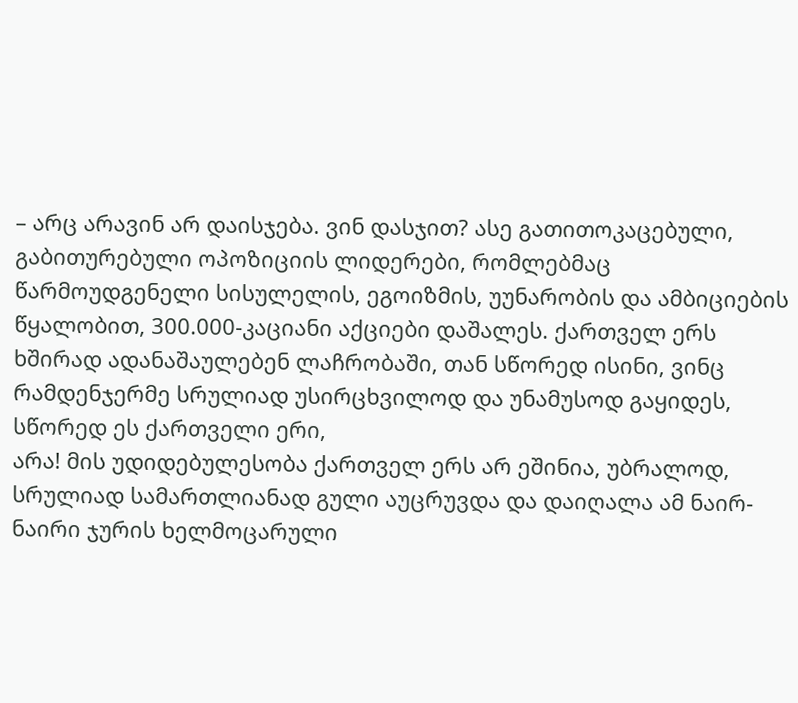– არც არავინ არ დაისჯება. ვინ დასჯით? ასე გათითოკაცებული, გაბითურებული ოპოზიციის ლიდერები, რომლებმაც წარმოუდგენელი სისულელის, ეგოიზმის, უუნარობის და ამბიციების წყალობით, 300.000-კაციანი აქციები დაშალეს. ქართველ ერს ხშირად ადანაშაულებენ ლაჩრობაში, თან სწორედ ისინი, ვინც რამდენჯერმე სრულიად უსირცხვილოდ და უნამუსოდ გაყიდეს, სწორედ ეს ქართველი ერი,
არა! მის უდიდებულესობა ქართველ ერს არ ეშინია, უბრალოდ, სრულიად სამართლიანად გული აუცრუვდა და დაიღალა ამ ნაირ-ნაირი ჯურის ხელმოცარული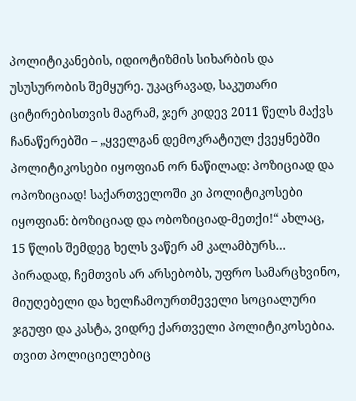პოლიტიკანების, იდიოტიზმის სიხარბის და უსუსურობის შემყურე. უკაცრავად, საკუთარი ციტირებისთვის მაგრამ, ჯერ კიდევ 2011 წელს მაქვს ჩანაწერებში – „ყველგან დემოკრატიულ ქვეყნებში პოლიტიკოსები იყოფიან ორ ნაწილად: პოზიციად და ოპოზიციად! საქართველოში კი პოლიტიკოსები იყოფიან: ბოზიციად და ობოზიციად-მეთქი!“ ახლაც, 15 წლის შემდეგ ხელს ვაწერ ამ კალამბურს…
პირადად, ჩემთვის არ არსებობს, უფრო სამარცხვინო, მიუღებელი და ხელჩამოურთმეველი სოციალური ჯგუფი და კასტა, ვიდრე ქართველი პოლიტიკოსებია. თვით პოლიციელებიც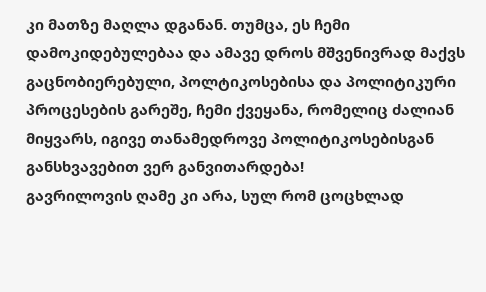კი მათზე მაღლა დგანან. თუმცა, ეს ჩემი დამოკიდებულებაა და ამავე დროს მშვენივრად მაქვს გაცნობიერებული, პოლტიკოსებისა და პოლიტიკური პროცესების გარეშე, ჩემი ქვეყანა, რომელიც ძალიან მიყვარს, იგივე თანამედროვე პოლიტიკოსებისგან განსხვავებით ვერ განვითარდება!
გავრილოვის ღამე კი არა, სულ რომ ცოცხლად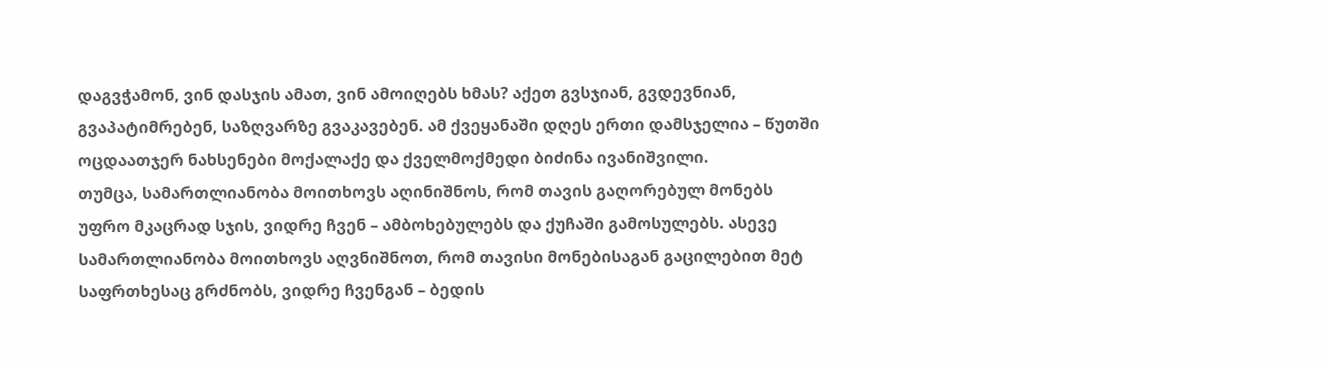დაგვჭამონ, ვინ დასჯის ამათ, ვინ ამოიღებს ხმას? აქეთ გვსჯიან, გვდევნიან, გვაპატიმრებენ, საზღვარზე გვაკავებენ. ამ ქვეყანაში დღეს ერთი დამსჯელია – წუთში ოცდაათჯერ ნახსენები მოქალაქე და ქველმოქმედი ბიძინა ივანიშვილი.
თუმცა, სამართლიანობა მოითხოვს აღინიშნოს, რომ თავის გაღორებულ მონებს უფრო მკაცრად სჯის, ვიდრე ჩვენ – ამბოხებულებს და ქუჩაში გამოსულებს. ასევე სამართლიანობა მოითხოვს აღვნიშნოთ, რომ თავისი მონებისაგან გაცილებით მეტ საფრთხესაც გრძნობს, ვიდრე ჩვენგან – ბედის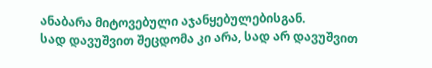ანაბარა მიტოვებული აჯანყებულებისგან.
სად დავუშვით შეცდომა კი არა, სად არ დავუშვით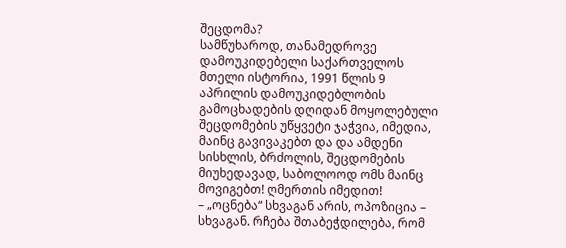შეცდომა?
სამწუხაროდ, თანამედროვე დამოუკიდებელი საქართველოს მთელი ისტორია, 1991 წლის 9 აპრილის დამოუკიდებლობის გამოცხადების დღიდან მოყოლებული შეცდომების უწყვეტი ჯაჭვია, იმედია, მაინც გავივაკებთ და და ამდენი სისხლის, ბრძოლის, შეცდომების მიუხედავად, საბოლოოდ ომს მაინც მოვიგებთ! ღმერთის იმედით!
– „ოცნება“ სხვაგან არის, ოპოზიცია – სხვაგან. რჩება შთაბეჭდილება, რომ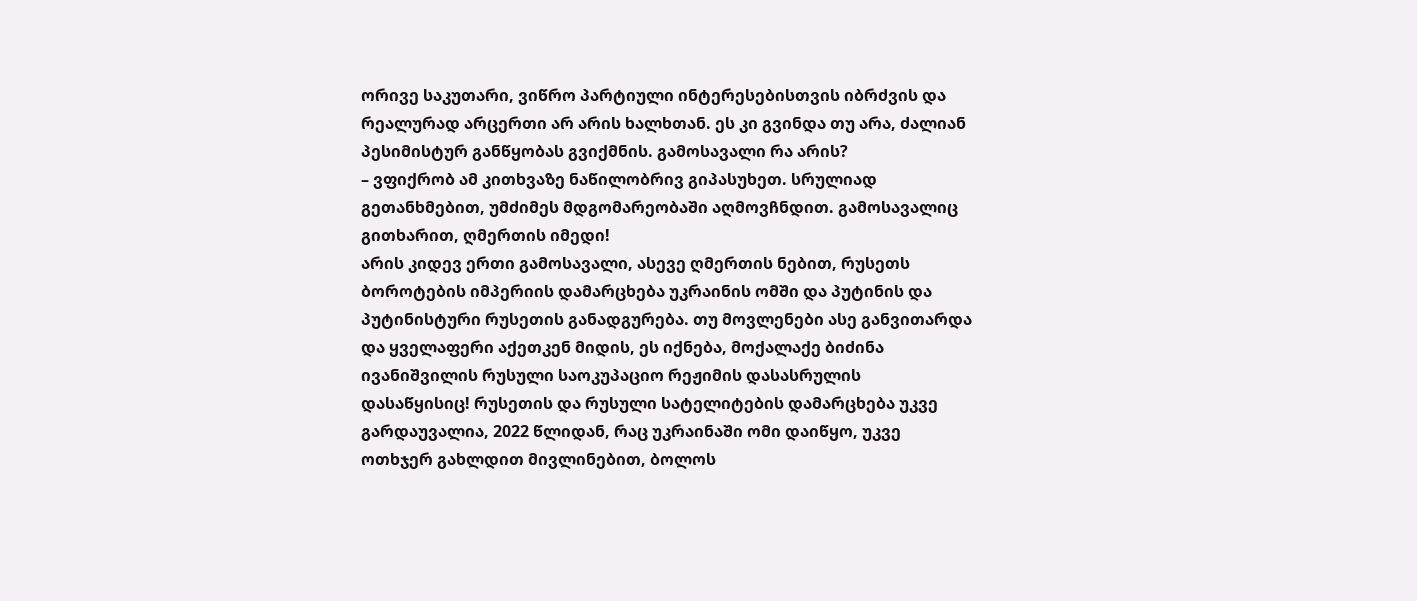ორივე საკუთარი, ვიწრო პარტიული ინტერესებისთვის იბრძვის და რეალურად არცერთი არ არის ხალხთან. ეს კი გვინდა თუ არა, ძალიან პესიმისტურ განწყობას გვიქმნის. გამოსავალი რა არის?
– ვფიქრობ ამ კითხვაზე ნაწილობრივ გიპასუხეთ. სრულიად გეთანხმებით, უმძიმეს მდგომარეობაში აღმოვჩნდით. გამოსავალიც გითხარით, ღმერთის იმედი!
არის კიდევ ერთი გამოსავალი, ასევე ღმერთის ნებით, რუსეთს ბოროტების იმპერიის დამარცხება უკრაინის ომში და პუტინის და პუტინისტური რუსეთის განადგურება. თუ მოვლენები ასე განვითარდა და ყველაფერი აქეთკენ მიდის, ეს იქნება, მოქალაქე ბიძინა ივანიშვილის რუსული საოკუპაციო რეჟიმის დასასრულის დასაწყისიც! რუსეთის და რუსული სატელიტების დამარცხება უკვე გარდაუვალია, 2022 წლიდან, რაც უკრაინაში ომი დაიწყო, უკვე ოთხჯერ გახლდით მივლინებით, ბოლოს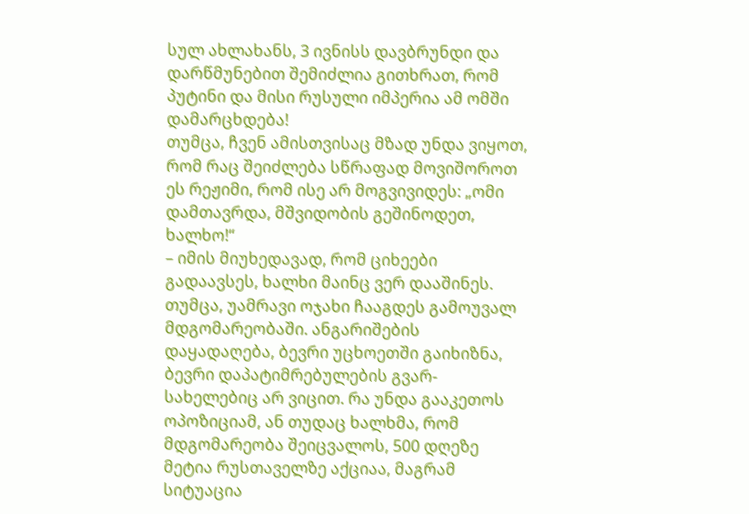სულ ახლახანს, 3 ივნისს დავბრუნდი და დარწმუნებით შემიძლია გითხრათ, რომ პუტინი და მისი რუსული იმპერია ამ ომში დამარცხდება!
თუმცა, ჩვენ ამისთვისაც მზად უნდა ვიყოთ, რომ რაც შეიძლება სწრაფად მოვიშოროთ ეს რეჟიმი, რომ ისე არ მოგვივიდეს: „ომი დამთავრდა, მშვიდობის გეშინოდეთ, ხალხო!“
– იმის მიუხედავად, რომ ციხეები გადაავსეს, ხალხი მაინც ვერ დააშინეს. თუმცა, უამრავი ოჯახი ჩააგდეს გამოუვალ მდგომარეობაში. ანგარიშების დაყადაღება, ბევრი უცხოეთში გაიხიზნა, ბევრი დაპატიმრებულების გვარ-სახელებიც არ ვიცით. რა უნდა გააკეთოს ოპოზიციამ, ან თუდაც ხალხმა, რომ მდგომარეობა შეიცვალოს, 500 დღეზე მეტია რუსთაველზე აქციაა, მაგრამ სიტუაცია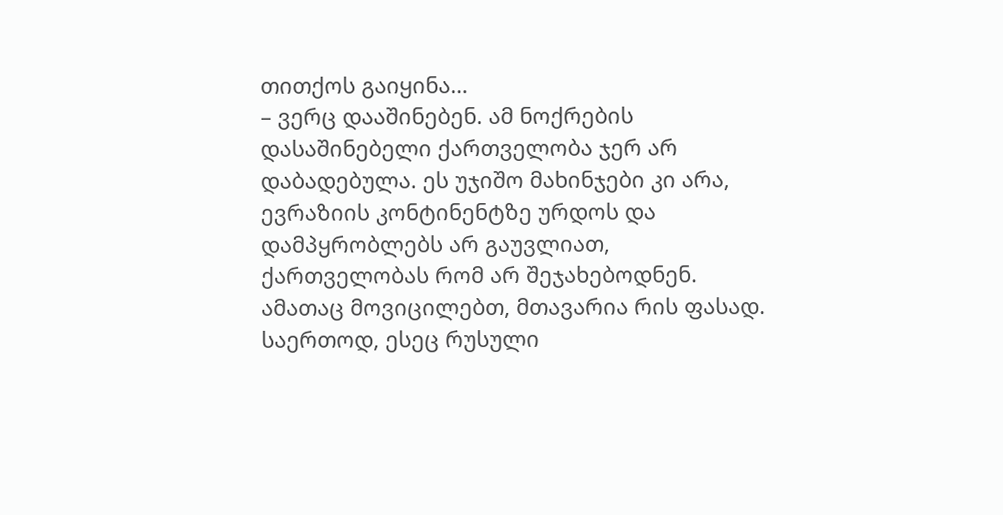თითქოს გაიყინა…
– ვერც დააშინებენ. ამ ნოქრების დასაშინებელი ქართველობა ჯერ არ დაბადებულა. ეს უჯიშო მახინჯები კი არა, ევრაზიის კონტინენტზე ურდოს და დამპყრობლებს არ გაუვლიათ, ქართველობას რომ არ შეჯახებოდნენ. ამათაც მოვიცილებთ, მთავარია რის ფასად. საერთოდ, ესეც რუსული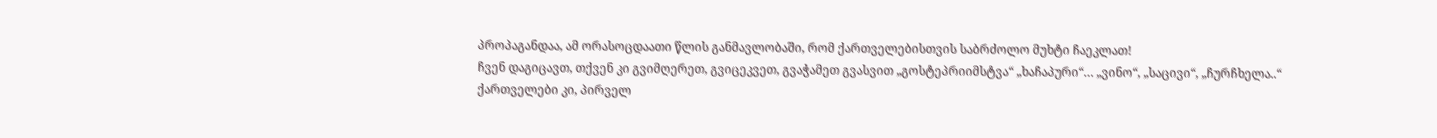პროპაგანდაა, ამ ორასოცდაათი წლის განმავლობაში, რომ ქართველებისთვის საბრძოლო მუხტი ჩაეკლათ!
ჩვენ დაგიცავთ, თქვენ კი გვიმღერეთ, გვიცეკვეთ, გვაჭამეთ გვასვით „გოსტეპრიიმსტვა“ „ხაჩაპური“… „ვინო“, „საცივი“, „ჩურჩხელა..“ ქართველები კი, პირველ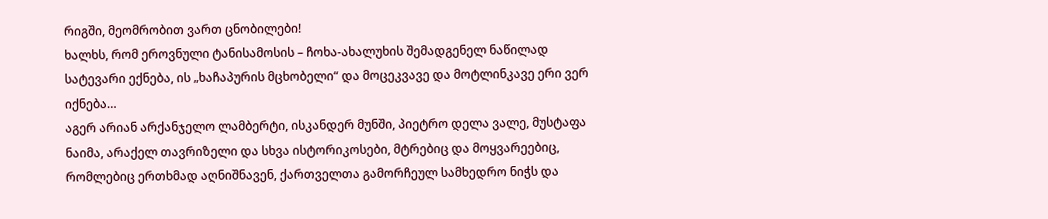რიგში, მეომრობით ვართ ცნობილები!
ხალხს, რომ ეროვნული ტანისამოსის – ჩოხა-ახალუხის შემადგენელ ნაწილად სატევარი ექნება, ის „ხაჩაპურის მცხობელი“ და მოცეკვავე და მოტლინკავე ერი ვერ იქნება…
აგერ არიან არქანჯელო ლამბერტი, ისკანდერ მუნში, პიეტრო დელა ვალე, მუსტაფა ნაიმა, არაქელ თავრიზელი და სხვა ისტორიკოსები, მტრებიც და მოყვარეებიც, რომლებიც ერთხმად აღნიშნავენ, ქართველთა გამორჩეულ სამხედრო ნიჭს და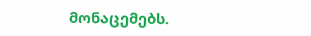მონაცემებს.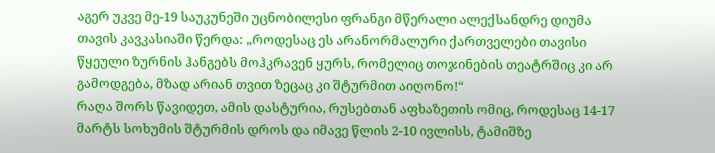აგერ უკვე მე-19 საუკუნეში უცნობილესი ფრანგი მწერალი ალექსანდრე დიუმა თავის კავკასიაში წერდა: „როდესაც ეს არანორმალური ქართველები თავისი წყეული ზურნის ჰანგებს მოჰკრავენ ყურს, რომელიც თოჯინების თეატრშიც კი არ გამოდგება, მზად არიან თვით ზეცაც კი შტურმით აიღონო!“
რაღა შორს წავიდეთ, ამის დასტურია, რუსებთან აფხაზეთის ომიც, როდესაც 14-17 მარტს სოხუმის შტურმის დროს და იმავე წლის 2-10 ივლისს, ტამიშზე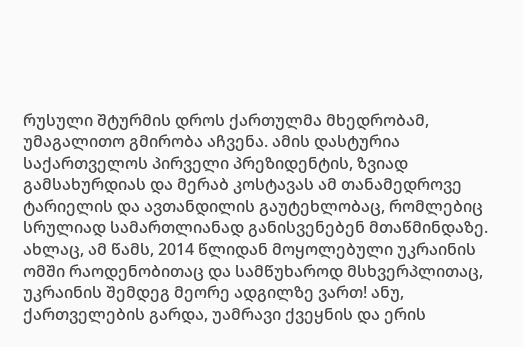რუსული შტურმის დროს ქართულმა მხედრობამ, უმაგალითო გმირობა აჩვენა. ამის დასტურია საქართველოს პირველი პრეზიდენტის, ზვიად გამსახურდიას და მერაბ კოსტავას ამ თანამედროვე ტარიელის და ავთანდილის გაუტეხლობაც, რომლებიც სრულიად სამართლიანად განისვენებენ მთაწმინდაზე.
ახლაც, ამ წამს, 2014 წლიდან მოყოლებული უკრაინის ომში რაოდენობითაც და სამწუხაროდ მსხვერპლითაც, უკრაინის შემდეგ მეორე ადგილზე ვართ! ანუ, ქართველების გარდა, უამრავი ქვეყნის და ერის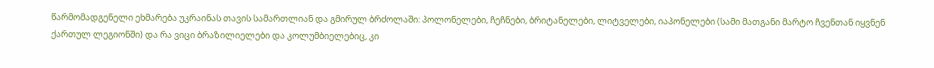წარმომადგენელი ეხმარება უკრაინას თავის სამართლიან და გმირულ ბრძოლაში: პოლონელები, ჩეჩნები, ბრიტანელები, ლიტველები, იაპონელები (სამი მათგანი მარტო ჩვენთან იყვნენ ქართულ ლეგიონში) და რა ვიცი ბრაზილიელები და კოლუმბიელებიც, კი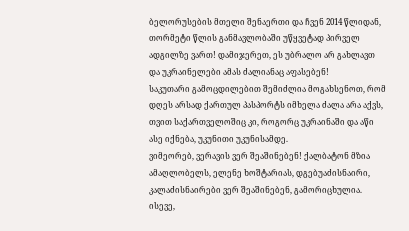ბელორუსების მთელი შენაერთი და ჩვენ 2014 წლიდან, თორმეტი წლის განმავლობაში უწყვეტად პირველ ადგილზე ვართ! დამიჯერეთ, ეს უბრალო არ გახლავთ და უკრაინელები ამას ძალიანაც აფასებენ!
საკუთარი გამოცდილებით შემიძლია მოგახსენოთ, რომ დღეს არსად ქართულ პასპორტს იმხელა ძალა არა აქვს, თვით საქართველოშიც კი, როგორც უკრაინაში და აწი ასე იქნება, უკუნითი უკუნისამდე.
ვიმეორებ, ვერავის ვერ შეაშინებენ! ქალბატონ მზია ამაღლობელს, ელენე ხოშტარიას, დგებუაძისნაირი, კალაძისნაირები ვერ შეაშინებენ, გამორიცხულია. ისევე,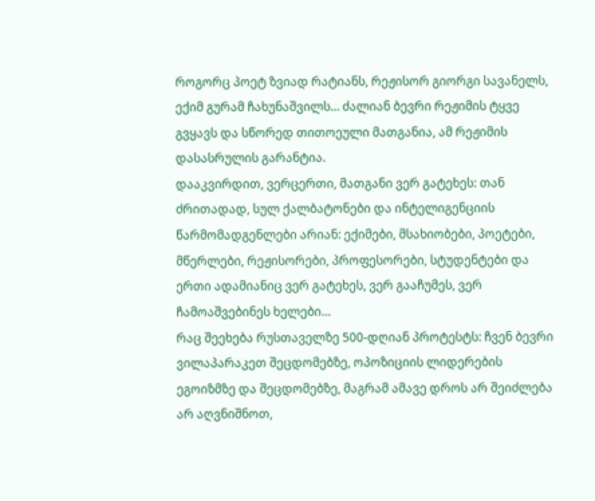როგორც პოეტ ზვიად რატიანს, რეჟისორ გიორგი სავანელს, ექიმ გურამ ჩახუნაშვილს… ძალიან ბევრი რეჟიმის ტყვე გვყავს და სწორედ თითოეული მათგანია, ამ რეჟიმის დასასრულის გარანტია.
დააკვირდით, ვერცერთი, მათგანი ვერ გატეხეს: თან ძრითადად, სულ ქალბატონები და ინტელიგენციის წარმომადგენლები არიან: ექიმები, მსახიობები, პოეტები, მწერლები, რეჟისორები, პროფესორები, სტუდენტები და ერთი ადამიანიც ვერ გატეხეს, ვერ გააჩუმეს, ვერ ჩამოაშვებინეს ხელები…
რაც შეეხება რუსთაველზე 500-დღიან პროტესტს: ჩვენ ბევრი ვილაპარაკეთ შეცდომებზე, ოპოზიციის ლიდერების ეგოიზმზე და შეცდომებზე, მაგრამ ამავე დროს არ შეიძლება არ აღვნიშნოთ,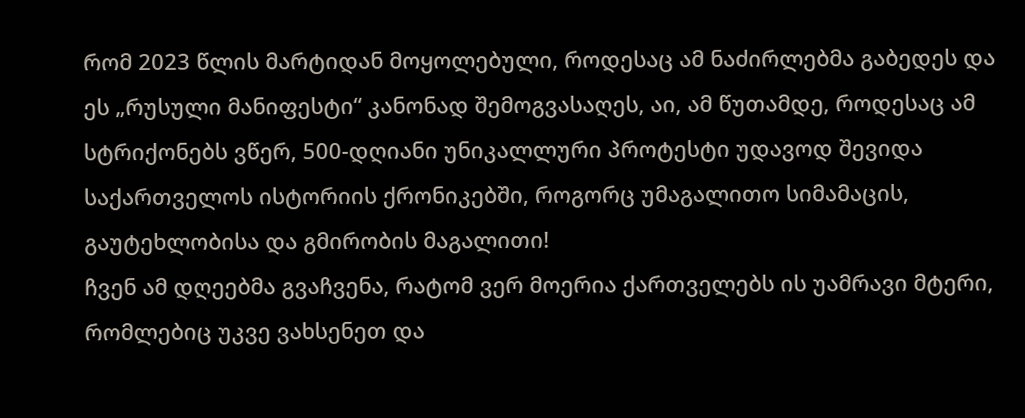რომ 2023 წლის მარტიდან მოყოლებული, როდესაც ამ ნაძირლებმა გაბედეს და ეს „რუსული მანიფესტი“ კანონად შემოგვასაღეს, აი, ამ წუთამდე, როდესაც ამ სტრიქონებს ვწერ, 500-დღიანი უნიკალლური პროტესტი უდავოდ შევიდა საქართველოს ისტორიის ქრონიკებში, როგორც უმაგალითო სიმამაცის, გაუტეხლობისა და გმირობის მაგალითი!
ჩვენ ამ დღეებმა გვაჩვენა, რატომ ვერ მოერია ქართველებს ის უამრავი მტერი, რომლებიც უკვე ვახსენეთ და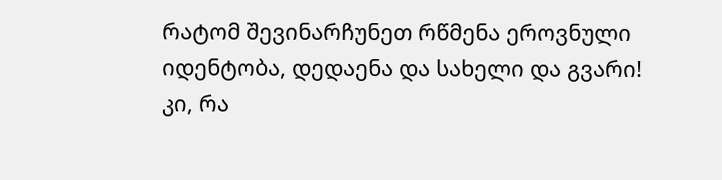რატომ შევინარჩუნეთ რწმენა ეროვნული იდენტობა, დედაენა და სახელი და გვარი!
კი, რა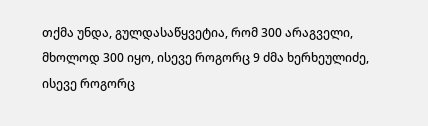თქმა უნდა, გულდასაწყვეტია, რომ 300 არაგველი, მხოლოდ 300 იყო, ისევე როგორც 9 ძმა ხერხეულიძე, ისევე როგორც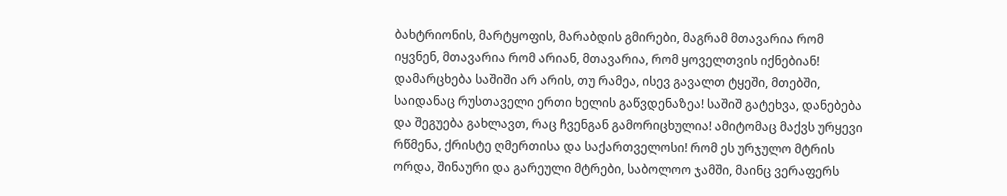ბახტრიონის, მარტყოფის, მარაბდის გმირები, მაგრამ მთავარია რომ იყვნენ, მთავარია რომ არიან, მთავარია, რომ ყოველთვის იქნებიან! დამარცხება საშიში არ არის, თუ რამეა, ისევ გავალთ ტყეში, მთებში, საიდანაც რუსთაველი ერთი ხელის გაწვდენაზეა! საშიშ გატეხვა, დანებება და შეგუება გახლავთ, რაც ჩვენგან გამორიცხულია! ამიტომაც მაქვს ურყევი რწმენა, ქრისტე ღმერთისა და საქართველოსი! რომ ეს ურჯულო მტრის ორდა, შინაური და გარეული მტრები, საბოლოო ჯამში, მაინც ვერაფერს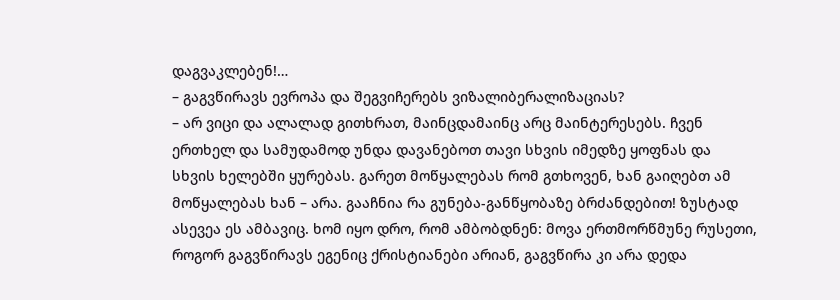დაგვაკლებენ!…
– გაგვწირავს ევროპა და შეგვიჩერებს ვიზალიბერალიზაციას?
– არ ვიცი და ალალად გითხრათ, მაინცდამაინც არც მაინტერესებს. ჩვენ ერთხელ და სამუდამოდ უნდა დავანებოთ თავი სხვის იმედზე ყოფნას და სხვის ხელებში ყურებას. გარეთ მოწყალებას რომ გთხოვენ, ხან გაიღებთ ამ მოწყალებას ხან – არა. გააჩნია რა გუნება-განწყობაზე ბრძანდებით! ზუსტად ასევეა ეს ამბავიც. ხომ იყო დრო, რომ ამბობდნენ: მოვა ერთმორწმუნე რუსეთი, როგორ გაგვწირავს ეგენიც ქრისტიანები არიან, გაგვწირა კი არა დედა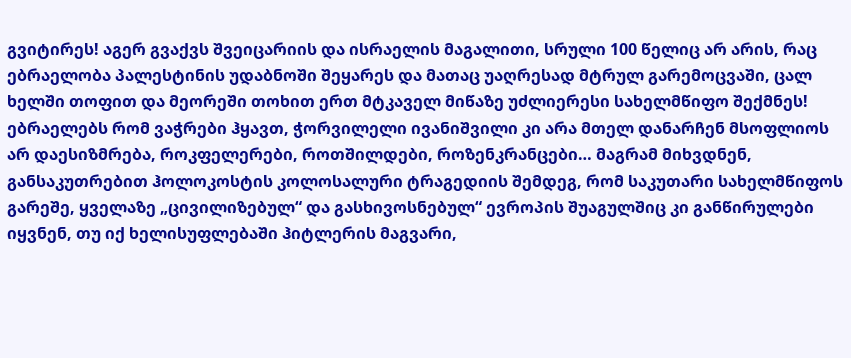გვიტირეს! აგერ გვაქვს შვეიცარიის და ისრაელის მაგალითი, სრული 100 წელიც არ არის, რაც ებრაელობა პალესტინის უდაბნოში შეყარეს და მათაც უაღრესად მტრულ გარემოცვაში, ცალ ხელში თოფით და მეორეში თოხით ერთ მტკაველ მიწაზე უძლიერესი სახელმწიფო შექმნეს!
ებრაელებს რომ ვაჭრები ჰყავთ, ჭორვილელი ივანიშვილი კი არა მთელ დანარჩენ მსოფლიოს არ დაესიზმრება, როკფელერები, როთშილდები, როზენკრანცები… მაგრამ მიხვდნენ, განსაკუთრებით ჰოლოკოსტის კოლოსალური ტრაგედიის შემდეგ, რომ საკუთარი სახელმწიფოს გარეშე, ყველაზე „ცივილიზებულ“ და გასხივოსნებულ“ ევროპის შუაგულშიც კი განწირულები იყვნენ, თუ იქ ხელისუფლებაში ჰიტლერის მაგვარი,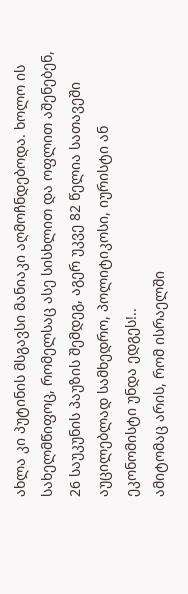ახლა კი პუტინის მსგავსი მანიაკი აღმოჩნდებოდა. ხოლო ის სახელმწიფოც, რომელსაც ასე სისხლით და ოფლით აშენებენ, 26 საუკუნის პაუზის შემდეგ, აგერ უკვე 82 წელია სათავეში აუცილებლად სამხედრო, პოლიტიკოსი, იურისტი ან ეკონომისტი უნდა ედგეს!..
ამიტომაც არის, რომ ისრაელში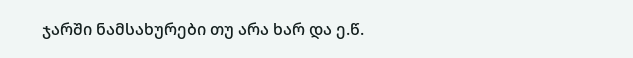ჯარში ნამსახურები თუ არა ხარ და ე.წ.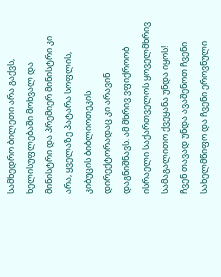სამხედრო ბილეთი არა გაქვს, ხელისუფლებაში მოხვალ და მინისტრი და პრემიერ მინისტრი კი არა, ყველაზე პატარა სოფლის, კიბუცის ბიბლიოთეკის დირექტორადაც კი არავინ დაგნიშნავს. ამ მხრივ ვფიქროობ ისრაელი საქართველოს ყოველმხრივ სამაგალითო ქვეყანა უნდა იყოს!
ჩვენ თავად უნდა ავაშენოთ ჩვენი სახელმწიფო და ჩვენი ეროვნული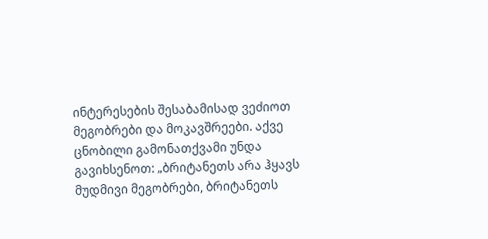ინტერესების შესაბამისად ვეძიოთ მეგობრები და მოკავშრეები. აქვე ცნობილი გამონათქვამი უნდა გავიხსენოთ: „ბრიტანეთს არა ჰყავს მუდმივი მეგობრები, ბრიტანეთს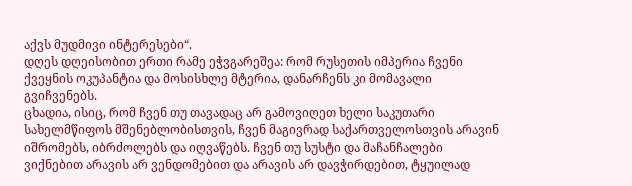აქვს მუდმივი ინტერესები“.
დღეს დღეისობით ერთი რამე ეჭვგარეშეა: რომ რუსეთის იმპერია ჩვენი ქვეყნის ოკუპანტია და მოსისხლე მტერია, დანარჩენს კი მომავალი გვიჩვენებს.
ცხადია, ისიც, რომ ჩვენ თუ თავადაც არ გამოვიღეთ ხელი საკუთარი სახელმწიფოს მშენებლობისთვის, ჩვენ მაგივრად საქართველოსთვის არავინ იშრომებს, იბრძოლებს და იღვაწებს. ჩვენ თუ სუსტი და მაჩანჩალები ვიქნებით არავის არ ვენდომებით და არავის არ დავჭირდებით, ტყუილად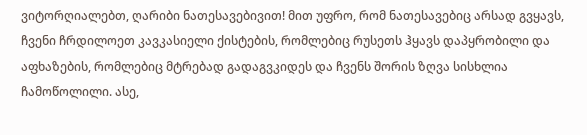ვიტორღიალებთ, ღარიბი ნათესავებივით! მით უფრო, რომ ნათესავებიც არსად გვყავს, ჩვენი ჩრდილოეთ კავკასიელი ქისტების, რომლებიც რუსეთს ჰყავს დაპყრობილი და აფხაზების, რომლებიც მტრებად გადაგვკიდეს და ჩვენს შორის ზღვა სისხლია ჩამოწოლილი. ასე,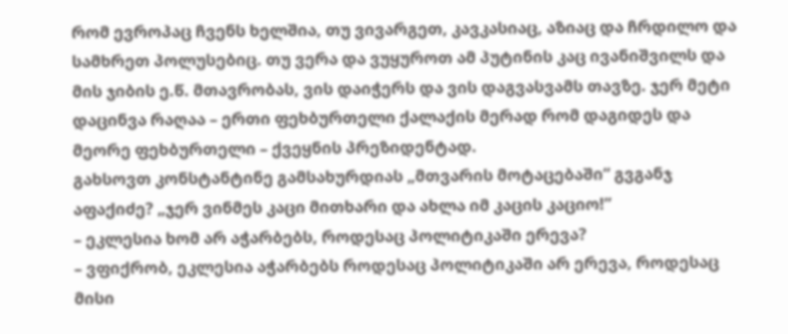რომ ევროპაც ჩვენს ხელშია, თუ ვივარგეთ, კავკასიაც, აზიაც და ჩრდილო და სამხრეთ პოლუსებიც. თუ ვერა და ვუყუროთ ამ პუტინის კაც ივანიშვილს და მის ჯიბის ე.წ. მთავრობას, ვის დაიჭერს და ვის დაგვასვამს თავზე. ჯერ მეტი დაცინვა რაღაა – ერთი ფეხბურთელი ქალაქის მერად რომ დაგიდეს და მეორე ფეხბურთელი – ქვეყნის პრეზიდენტად.
გახსოვთ კონსტანტინე გამსახურდიას „მთვარის მოტაცებაში“ გვგანჯ აფაქიძე? „ჯერ ვინმეს კაცი მითხარი და ახლა იმ კაცის კაციო!”
– ეკლესია ხომ არ აჭარბებს, როდესაც პოლიტიკაში ერევა?
– ვფიქრობ, ეკლესია აჭარბებს როდესაც პოლიტიკაში არ ერევა, როდესაც მისი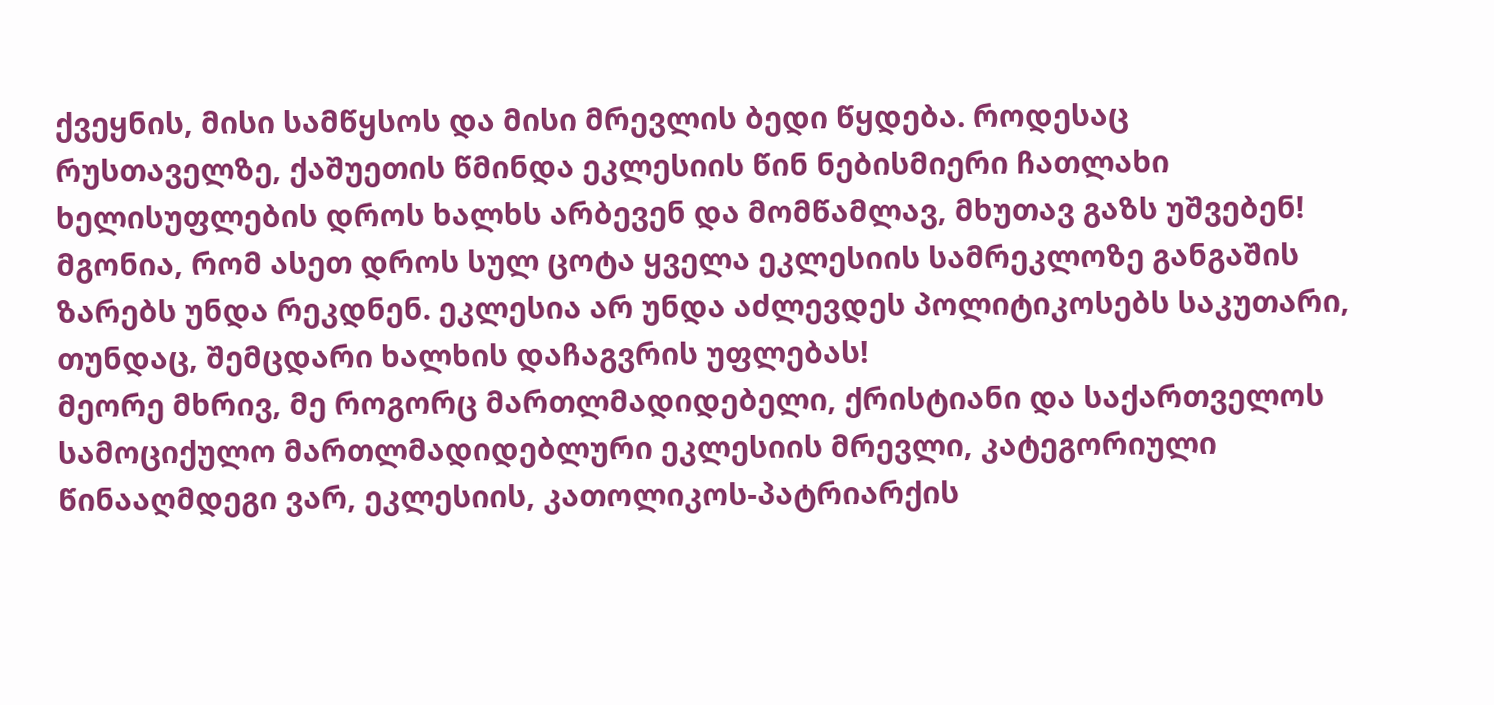ქვეყნის, მისი სამწყსოს და მისი მრევლის ბედი წყდება. როდესაც რუსთაველზე, ქაშუეთის წმინდა ეკლესიის წინ ნებისმიერი ჩათლახი ხელისუფლების დროს ხალხს არბევენ და მომწამლავ, მხუთავ გაზს უშვებენ!
მგონია, რომ ასეთ დროს სულ ცოტა ყველა ეკლესიის სამრეკლოზე განგაშის ზარებს უნდა რეკდნენ. ეკლესია არ უნდა აძლევდეს პოლიტიკოსებს საკუთარი, თუნდაც, შემცდარი ხალხის დაჩაგვრის უფლებას!
მეორე მხრივ, მე როგორც მართლმადიდებელი, ქრისტიანი და საქართველოს სამოციქულო მართლმადიდებლური ეკლესიის მრევლი, კატეგორიული წინააღმდეგი ვარ, ეკლესიის, კათოლიკოს-პატრიარქის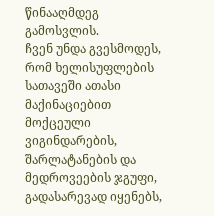წინააღმდეგ გამოსვლის.
ჩვენ უნდა გვესმოდეს, რომ ხელისუფლების სათავეში ათასი მაქინაციებით მოქცეული ვიგინდარების, შარლატანების და მედროვეების ჯგუფი, გადასარევად იყენებს,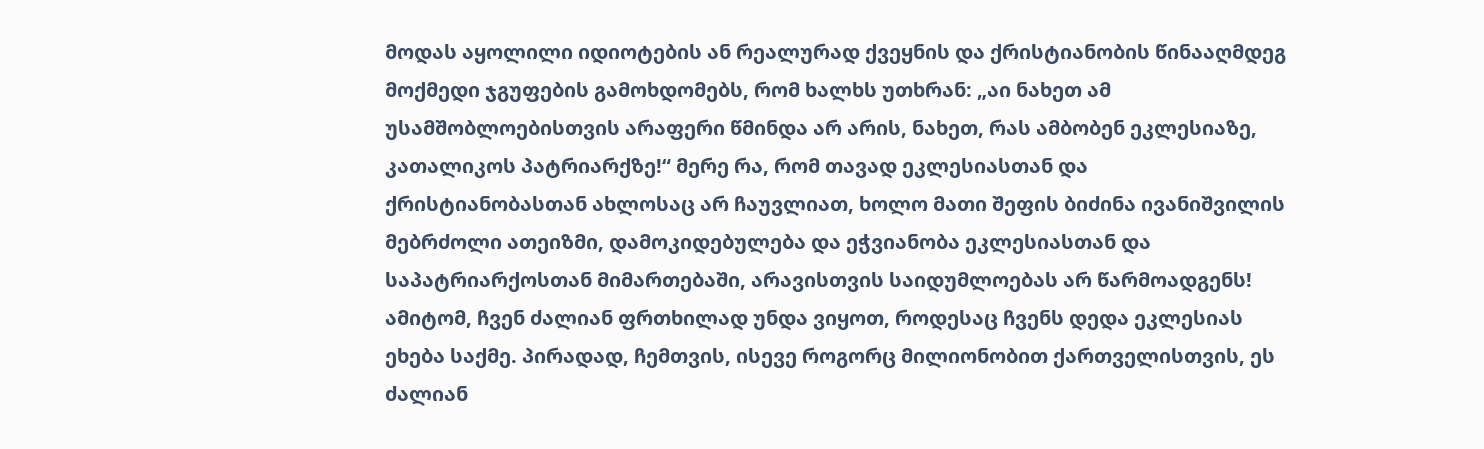მოდას აყოლილი იდიოტების ან რეალურად ქვეყნის და ქრისტიანობის წინააღმდეგ მოქმედი ჯგუფების გამოხდომებს, რომ ხალხს უთხრან: „აი ნახეთ ამ უსამშობლოებისთვის არაფერი წმინდა არ არის, ნახეთ, რას ამბობენ ეკლესიაზე, კათალიკოს პატრიარქზე!“ მერე რა, რომ თავად ეკლესიასთან და ქრისტიანობასთან ახლოსაც არ ჩაუვლიათ, ხოლო მათი შეფის ბიძინა ივანიშვილის მებრძოლი ათეიზმი, დამოკიდებულება და ეჭვიანობა ეკლესიასთან და საპატრიარქოსთან მიმართებაში, არავისთვის საიდუმლოებას არ წარმოადგენს!
ამიტომ, ჩვენ ძალიან ფრთხილად უნდა ვიყოთ, როდესაც ჩვენს დედა ეკლესიას ეხება საქმე. პირადად, ჩემთვის, ისევე როგორც მილიონობით ქართველისთვის, ეს ძალიან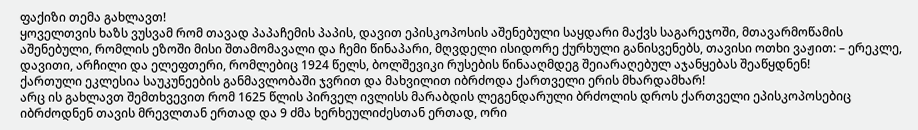ფაქიზი თემა გახლავთ!
ყოველთვის ხაზს ვუსვამ რომ თავად პაპაჩემის პაპის, დავით ეპისკოპოსის აშენებული საყდარი მაქვს საგარეჯოში, მთავარმოწამის აშენებული, რომლის ეზოში მისი შთამომავალი და ჩემი წინაპარი, მღვდელი ისიდორე ქურხული განისვენებს, თავისი ოთხი ვაჟით: – ერეკლე, დავითი, არჩილი და ელეფთერი, რომლებიც 1924 წელს, ბოლშევიკი რუსების წინააღმდეგ შეიარაღებულ აჯანყებას შეაწყდნენ!
ქართული ეკლესია საუკუნეების განმავლობაში ჯვრით და მახვილით იბრძოდა ქართველი ერის მხარდამხარ!
არც ის გახლავთ შემთხვევით რომ 1625 წლის პირველ ივლისს მარაბდის ლეგენდარული ბრძოლის დროს ქართველი ეპისკოპოსებიც იბრძოდნენ თავის მრევლთან ერთად და 9 ძმა ხერხეულიძესთან ერთად, ორი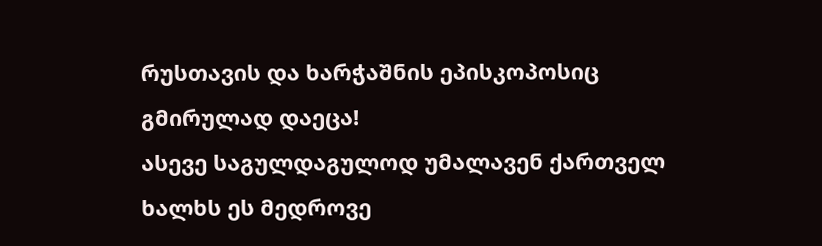რუსთავის და ხარჭაშნის ეპისკოპოსიც გმირულად დაეცა!
ასევე საგულდაგულოდ უმალავენ ქართველ ხალხს ეს მედროვე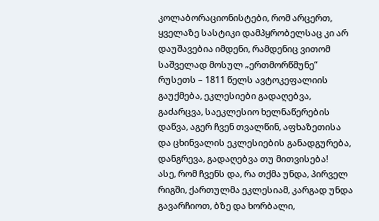კოლაბორაციონისტები, რომ არცერთ, ყველაზე სასტიკი დამპყრობელსაც კი არ დაუშავებია იმდენი, რამდენიც ვითომ საშველად მოსულ „ერთმორწმუნე“ რუსეთს – 1811 წელს ავტოკეფალიის გაუქმება, ეკლესიები გადაღებვა, გაძარცვა, საეკლესიო ხელნაწერების დაწვა, აგერ ჩვენ თვალწინ, აფხაზეთისა და ცხინვალის ეკლესიების განადგურება, დანგრევა, გადაღებვა თუ მითვისება!
ასე, რომ ჩვენს და, რა თქმა უნდა, პირველ რიგში, ქართულმა ეკლესიამ, კარგად უნდა გავარჩიოთ, ბზე და ხორბალი,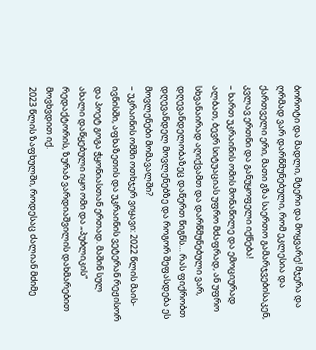ბოროტი და მადლი, მტერი და მოყვარე! მჯერა და ღრმად ვარ დარწმუნებული, რომ ეკლესია და ქართველი ერი, მათი გზა საერთო გამარჯვებისაკენ, კვლავ ერთნი და განუყოფელი იქნება!
– ხართ უკრაინის ომის მონაწილე და ემოციურად ალბათ, ბევრ სიტუაციას უფრო მძაფრად, ან უფრო სხვანაირად აღიქვამთ და დარწმუნებული ვარ, დღევანდელობაზეც დაწერთ წიგნს… რას ფიქრობთ დღევანდელ მოვლენებზე და როგორ შეფასდება ეს მოვლენები მომავალში?
– უკრაინის ომში ოთხჯერ ვიყავი: 2022 წლის მაის-ივნისში, აფხაზეთის და უკრაინის ვეტერან რეჟისორ და პოეტ გოგა ჭყონიასთან ერთად. მაშინ სულ ახალი დაწყებული იყო ომი და „პუბლიკის“ რედაქტორის, ზურაბ ვარდიაშვილის დახმარებით მოვხვდით იქ.
2023 წლის ზაფხულში, როდესაც ძალიან მძიმე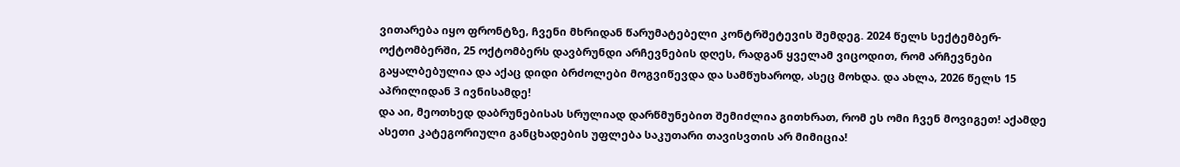ვითარება იყო ფრონტზე, ჩვენი მხრიდან წარუმატებელი კონტრშეტევის შემდეგ. 2024 წელს სექტემბერ- ოქტომბერში, 25 ოქტომბერს დავბრუნდი არჩევნების დღეს, რადგან ყველამ ვიცოდით, რომ არჩევნები გაყალბებულია და აქაც დიდი ბრძოლები მოგვიწევდა და სამწუხაროდ, ასეც მოხდა. და ახლა, 2026 წელს 15 აპრილიდან 3 ივნისამდე!
და აი, მეოთხედ დაბრუნებისას სრულიად დარწმუნებით შემიძლია გითხრათ, რომ ეს ომი ჩვენ მოვიგეთ! აქამდე ასეთი კატეგორიული განცხადების უფლება საკუთარი თავისვთის არ მიმიცია!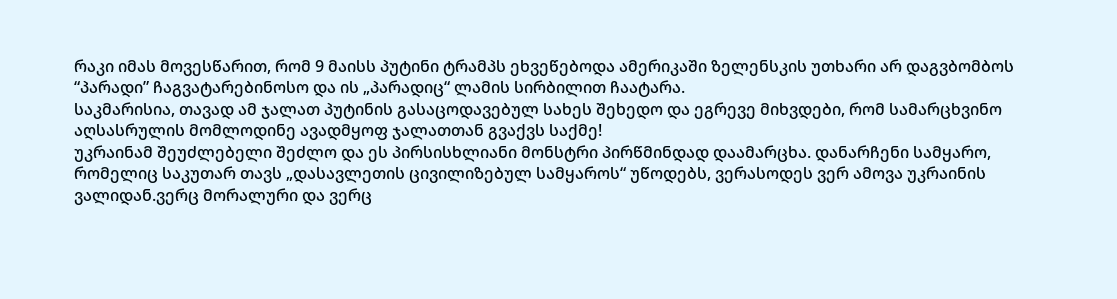რაკი იმას მოვესწარით, რომ 9 მაისს პუტინი ტრამპს ეხვეწებოდა ამერიკაში ზელენსკის უთხარი არ დაგვბომბოს “პარადი” ჩაგვატარებინოსო და ის „პარადიც“ ლამის სირბილით ჩაატარა.
საკმარისია, თავად ამ ჯალათ პუტინის გასაცოდავებულ სახეს შეხედო და ეგრევე მიხვდები, რომ სამარცხვინო აღსასრულის მომლოდინე ავადმყოფ ჯალათთან გვაქვს საქმე!
უკრაინამ შეუძლებელი შეძლო და ეს პირსისხლიანი მონსტრი პირწმინდად დაამარცხა. დანარჩენი სამყარო, რომელიც საკუთარ თავს „დასავლეთის ცივილიზებულ სამყაროს“ უწოდებს, ვერასოდეს ვერ ამოვა უკრაინის ვალიდან.ვერც მორალური და ვერც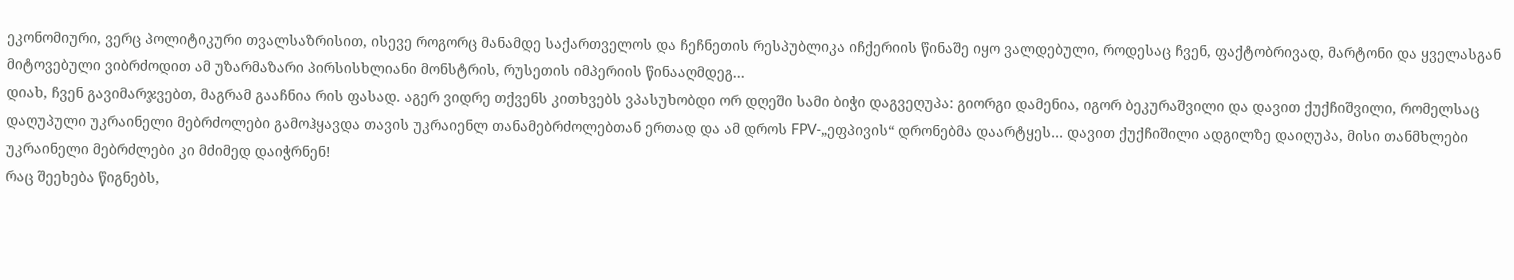ეკონომიური, ვერც პოლიტიკური თვალსაზრისით, ისევე როგორც მანამდე საქართველოს და ჩეჩნეთის რესპუბლიკა იჩქერიის წინაშე იყო ვალდებული, როდესაც ჩვენ, ფაქტობრივად, მარტონი და ყველასგან მიტოვებული ვიბრძოდით ამ უზარმაზარი პირსისხლიანი მონსტრის, რუსეთის იმპერიის წინააღმდეგ…
დიახ, ჩვენ გავიმარჯვებთ, მაგრამ გააჩნია რის ფასად. აგერ ვიდრე თქვენს კითხვებს ვპასუხობდი ორ დღეში სამი ბიჭი დაგვეღუპა: გიორგი დამენია, იგორ ბეკურაშვილი და დავით ქუქჩიშვილი, რომელსაც დაღუპული უკრაინელი მებრძოლები გამოჰყავდა თავის უკრაიენლ თანამებრძოლებთან ერთად და ამ დროს FPV-„ეფპივის“ დრონებმა დაარტყეს… დავით ქუქჩიშილი ადგილზე დაიღუპა, მისი თანმხლები უკრაინელი მებრძლები კი მძიმედ დაიჭრნენ!
რაც შეეხება წიგნებს,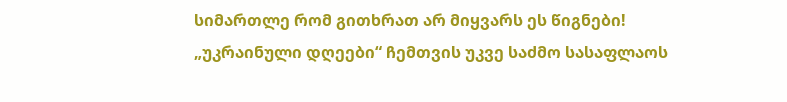სიმართლე რომ გითხრათ არ მიყვარს ეს წიგნები! „უკრაინული დღეები“ ჩემთვის უკვე საძმო სასაფლაოს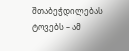შთაბეჭდილებას ტოვებს – ამ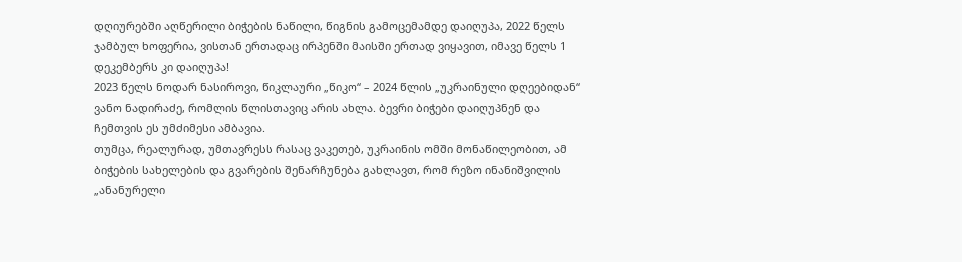დღიურებში აღწერილი ბიჭების ნაწილი, წიგნის გამოცემამდე დაიღუპა, 2022 წელს ჯამბულ ხოფერია, ვისთან ერთადაც ირპენში მაისში ერთად ვიყავით, იმავე წელს 1 დეკემბერს კი დაიღუპა!
2023 წელს ნოდარ ნასიროვი, წიკლაური „წიკო“ – 2024 წლის „უკრაინული დღეებიდან“ ვანო ნადირაძე, რომლის წლისთავიც არის ახლა. ბევრი ბიჭები დაიღუპნენ და ჩემთვის ეს უმძიმესი ამბავია.
თუმცა, რეალურად, უმთავრესს რასაც ვაკეთებ, უკრაინის ომში მონაწილეობით, ამ ბიჭების სახელების და გვარების შენარჩუნება გახლავთ, რომ რეზო ინანიშვილის „ანანურელი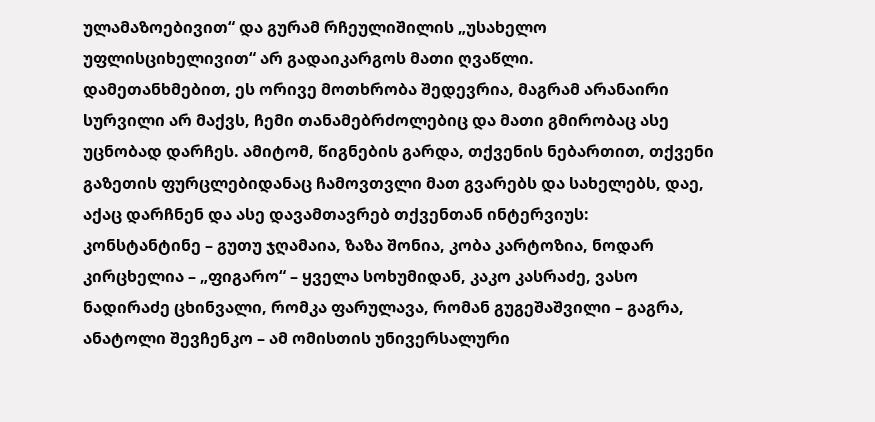ულამაზოებივით“ და გურამ რჩეულიშილის „უსახელო უფლისციხელივით“ არ გადაიკარგოს მათი ღვაწლი.
დამეთანხმებით, ეს ორივე მოთხრობა შედევრია, მაგრამ არანაირი სურვილი არ მაქვს, ჩემი თანამებრძოლებიც და მათი გმირობაც ასე უცნობად დარჩეს. ამიტომ, წიგნების გარდა, თქვენის ნებართით, თქვენი გაზეთის ფურცლებიდანაც ჩამოვთვლი მათ გვარებს და სახელებს, დაე, აქაც დარჩნენ და ასე დავამთავრებ თქვენთან ინტერვიუს:
კონსტანტინე – გუთუ ჯღამაია, ზაზა შონია, კობა კარტოზია, ნოდარ კირცხელია – „ფიგარო“ – ყველა სოხუმიდან, კაკო კასრაძე, ვასო ნადირაძე ცხინვალი, რომკა ფარულავა, რომან გუგეშაშვილი – გაგრა, ანატოლი შევჩენკო – ამ ომისთის უნივერსალური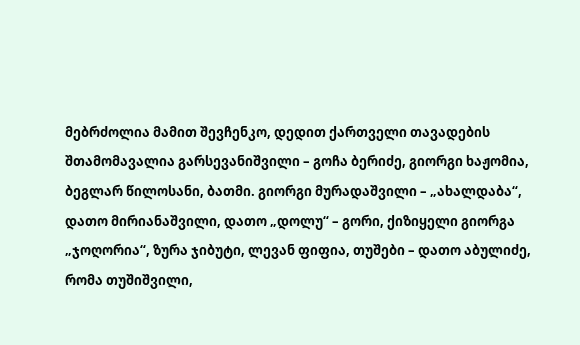მებრძოლია მამით შევჩენკო, დედით ქართველი თავადების შთამომავალია გარსევანიშვილი – გოჩა ბერიძე, გიორგი ხაჟომია, ბეგლარ წილოსანი, ბათმი. გიორგი მურადაშვილი – „ახალდაბა“, დათო მირიანაშვილი, დათო „დოლუ“ – გორი, ქიზიყელი გიორგა „ჯოღორია“, ზურა ჯიბუტი, ლევან ფიფია, თუშები – დათო აბულიძე, რომა თუშიშვილი,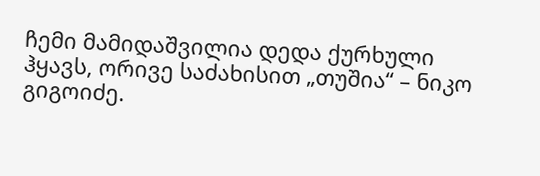ჩემი მამიდაშვილია დედა ქურხული ჰყავს, ორივე საძახისით „თუშია“ – ნიკო გიგოიძე.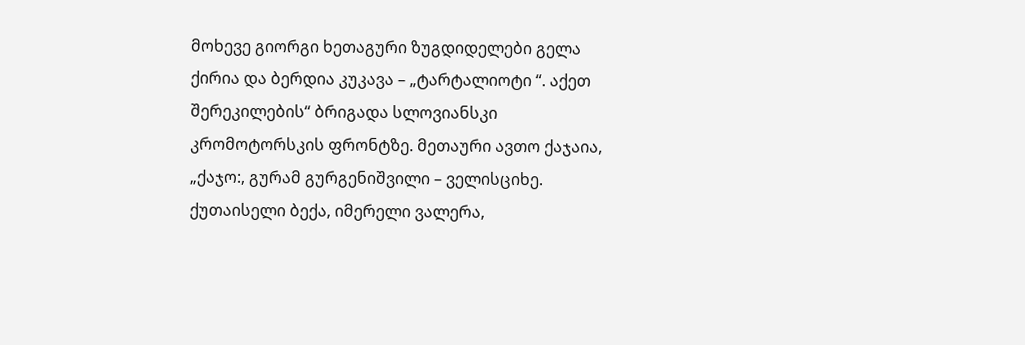მოხევე გიორგი ხეთაგური ზუგდიდელები გელა ქირია და ბერდია კუკავა – „ტარტალიოტი “. აქეთ შერეკილების“ ბრიგადა სლოვიანსკი კრომოტორსკის ფრონტზე. მეთაური ავთო ქაჯაია, „ქაჯო:, გურამ გურგენიშვილი – ველისციხე. ქუთაისელი ბექა, იმერელი ვალერა,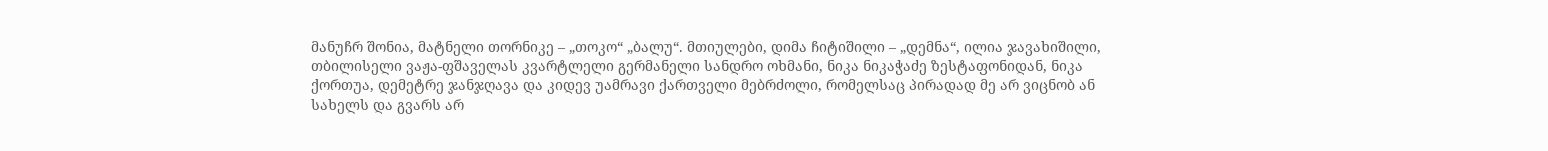მანუჩრ შონია, მატნელი თორნიკე – „თოკო“ „ბალუ“. მთიულები, დიმა ჩიტიშილი – „დემნა“, ილია ჯავახიშილი, თბილისელი ვაჟა-ფშაველას კვარტლელი გერმანელი სანდრო ოხმანი, ნიკა ნიკაჭაძე ზესტაფონიდან, ნიკა ქორთუა, დემეტრე ჯანჯღავა და კიდევ უამრავი ქართველი მებრძოლი, რომელსაც პირადად მე არ ვიცნობ ან სახელს და გვარს არ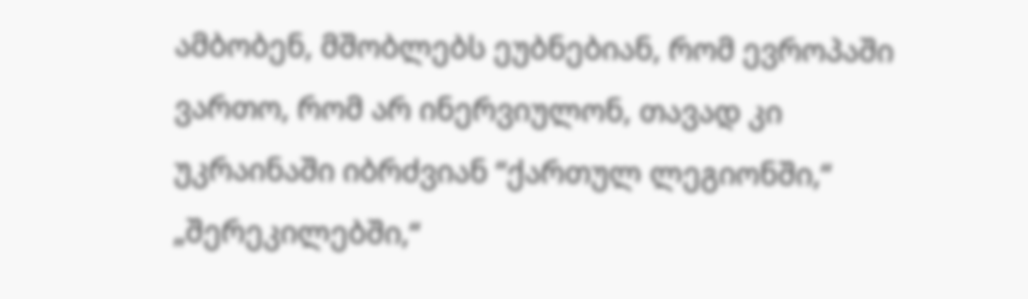ამბობენ, მშობლებს ეუბნებიან, რომ ევროპაში ვართო, რომ არ ინერვიულონ, თავად კი უკრაინაში იბრძვიან “ქართულ ლეგიონში,“ „შერეკილებში,“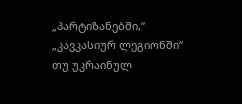„პარტიზანებში,“ „კავკასიურ ლეგიონში“ თუ უკრაინულ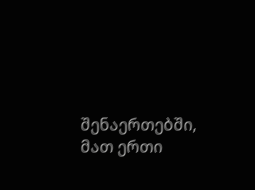შენაერთებში, მათ ერთი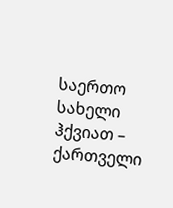საერთო სახელი ჰქვიათ – ქართველი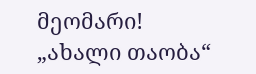მეომარი!
„ახალი თაობა“